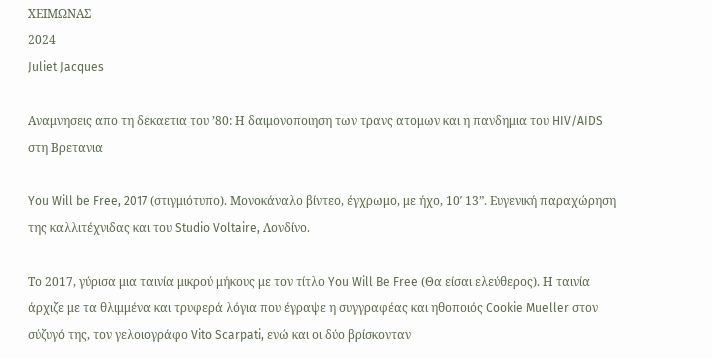ΧΕΙΜΩΝΑΣ
2024
Juliet Jacques

Αναμνησεις απο τη δεκαετια του ’80: Η δαιμονοποιηση των τρανς ατομων και η πανδημια του HIV/AIDS στη Βρετανια

You Will be Free, 2017 (στιγμιότυπο). Μονοκάναλο βίντεο, έγχρωμο, με ήχο, 10′ 13”. Ευγενική παραχώρηση της καλλιτέχνιδας και του Studio Voltaire, Λονδίνο.

Το 2017, γύρισα μια ταινία μικρού μήκους με τον τίτλο You Will Be Free (Θα είσαι ελεύθερος). Η ταινία άρχιζε με τα θλιμμένα και τρυφερά λόγια που έγραψε η συγγραφέας και ηθοποιός Cookie Mueller στον σύζυγό της, τον γελοιογράφο Vito Scarpati, ενώ και οι δύο βρίσκονταν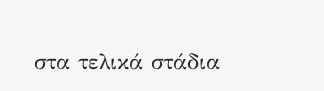στα τελικά στάδια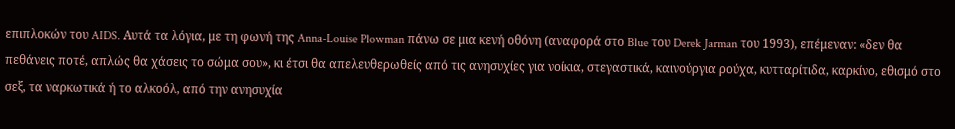επιπλοκών του AIDS. Αυτά τα λόγια, με τη φωνή της Anna-Louise Plowman πάνω σε μια κενή οθόνη (αναφορά στο Blue του Derek Jarman του 1993), επέμεναν: «δεν θα πεθάνεις ποτέ, απλώς θα χάσεις το σώμα σου», κι έτσι θα απελευθερωθείς από τις ανησυχίες για νοίκια, στεγαστικά, καινούργια ρούχα, κυτταρίτιδα, καρκίνο, εθισμό στο σεξ, τα ναρκωτικά ή το αλκοόλ, από την ανησυχία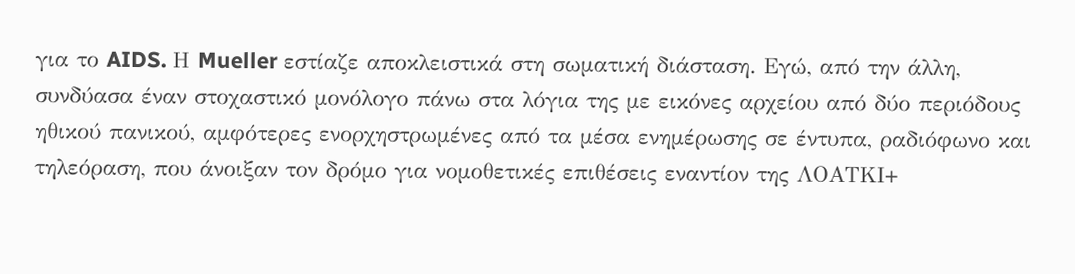για το AIDS. Η Mueller εστίαζε αποκλειστικά στη σωματική διάσταση. Εγώ, από την άλλη, συνδύασα έναν στοχαστικό μονόλογο πάνω στα λόγια της με εικόνες αρχείου από δύο περιόδους ηθικού πανικού, αμφότερες ενορχηστρωμένες από τα μέσα ενημέρωσης σε έντυπα, ραδιόφωνο και τηλεόραση, που άνοιξαν τον δρόμο για νομοθετικές επιθέσεις εναντίον της ΛΟΑΤΚΙ+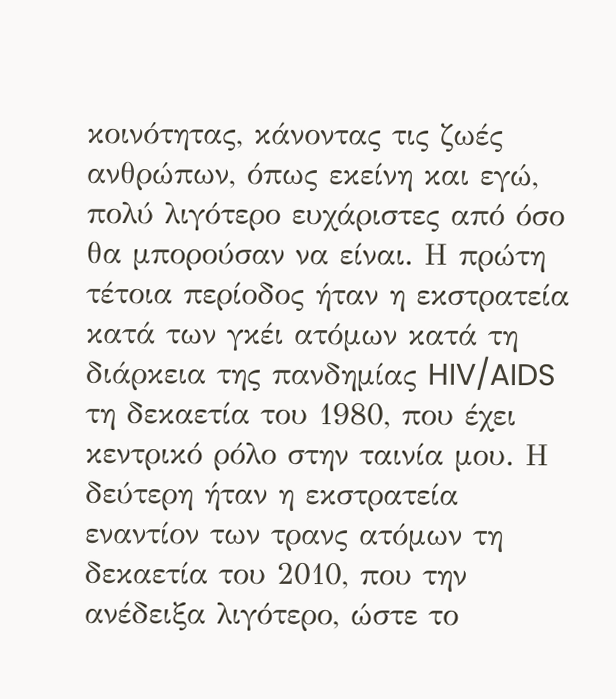κοινότητας, κάνοντας τις ζωές ανθρώπων, όπως εκείνη και εγώ, πολύ λιγότερο ευχάριστες από όσο θα μπορούσαν να είναι. Η πρώτη τέτοια περίοδος ήταν η εκστρατεία κατά των γκέι ατόμων κατά τη διάρκεια της πανδημίας HIV/AIDS τη δεκαετία του 1980, που έχει κεντρικό ρόλο στην ταινία μου. Η δεύτερη ήταν η εκστρατεία εναντίον των τρανς ατόμων τη δεκαετία του 2010, που την ανέδειξα λιγότερο, ώστε το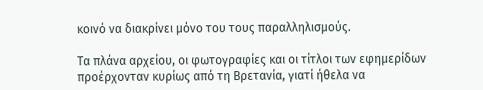κοινό να διακρίνει μόνο του τους παραλληλισμούς.

Τα πλάνα αρχείου, οι φωτογραφίες και οι τίτλοι των εφημερίδων προέρχονταν κυρίως από τη Βρετανία, γιατί ήθελα να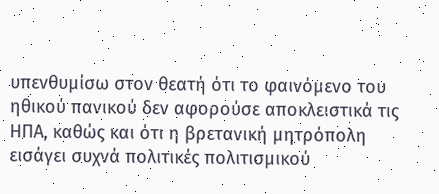υπενθυμίσω στον θεατή ότι το φαινόμενο του ηθικού πανικού δεν αφορούσε αποκλειστικά τις ΗΠΑ, καθώς και ότι η βρετανική μητρόπολη εισάγει συχνά πολιτικές πολιτισμικού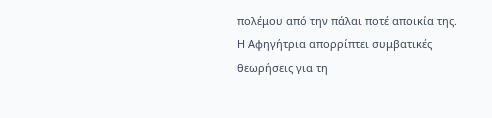πολέμου από την πάλαι ποτέ αποικία της. Η Αφηγήτρια απορρίπτει συμβατικές θεωρήσεις για τη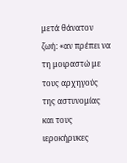μετά θάνατον ζωή: «αν πρέπει να τη μοιραστώ με τους αρχηγούς της αστυνομίας και τους ιεροκήρυκες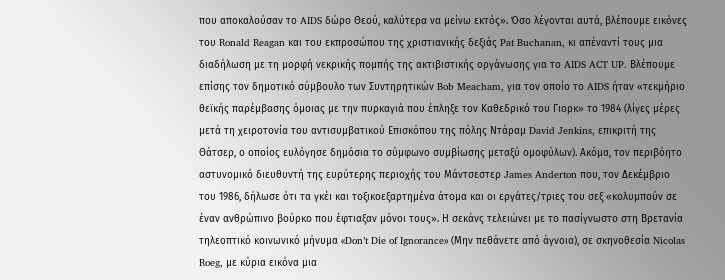που αποκαλούσαν το AIDS δώρο Θεού, καλύτερα να μείνω εκτός». Όσο λέγονται αυτά, βλέπουμε εικόνες του Ronald Reagan και του εκπροσώπου της χριστιανικής δεξιάς Pat Buchanan, κι απέναντί τους μια διαδήλωση με τη μορφή νεκρικής πομπής της ακτιβιστικής οργάνωσης για το AIDS ACT UP. Βλέπουμε επίσης τον δημοτικό σύμβουλο των Συντηρητικών Bob Meacham, για τον οποίο το AIDS ήταν «τεκμήριο θεϊκής παρέμβασης όμοιας με την πυρκαγιά που έπληξε τον Καθεδρικό του Γιορκ» το 1984 (λίγες μέρες μετά τη χειροτονία του αντισυμβατικού Επισκόπου της πόλης Ντάραμ David Jenkins, επικριτή της Θάτσερ, ο οποίος ευλόγησε δημόσια το σύμφωνο συμβίωσης μεταξύ ομοφύλων). Ακόμα, τον περιβόητο αστυνομικό διευθυντή της ευρύτερης περιοχής του Μάντσεστερ James Anderton που, τον Δεκέμβριο του 1986, δήλωσε ότι τα γκέι και τοξικοεξαρτημένα άτομα και οι εργάτες/τριες του σεξ «κολυμπούν σε έναν ανθρώπινο βούρκο που έφτιαξαν μόνοι τους». Η σεκάνς τελειώνει με το πασίγνωστο στη Βρετανία τηλεοπτικό κοινωνικό μήνυμα «Don’t Die of Ignorance» (Μην πεθάνετε από άγνοια), σε σκηνοθεσία Nicolas Roeg, με κύρια εικόνα μια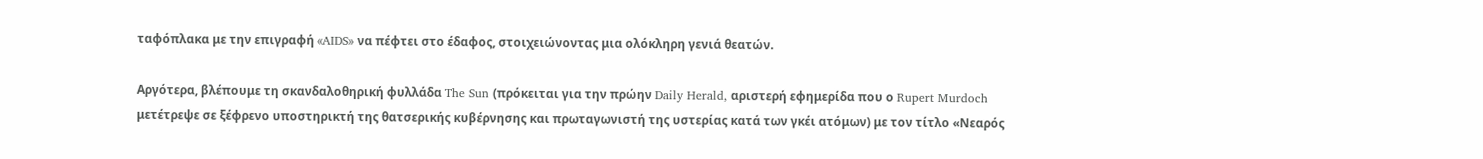ταφόπλακα με την επιγραφή «AIDS» να πέφτει στο έδαφος, στοιχειώνοντας μια ολόκληρη γενιά θεατών.

Αργότερα, βλέπουμε τη σκανδαλοθηρική φυλλάδα The Sun (πρόκειται για την πρώην Daily Herald, αριστερή εφημερίδα που ο Rupert Murdoch μετέτρεψε σε ξέφρενο υποστηρικτή της θατσερικής κυβέρνησης και πρωταγωνιστή της υστερίας κατά των γκέι ατόμων) με τον τίτλο «Νεαρός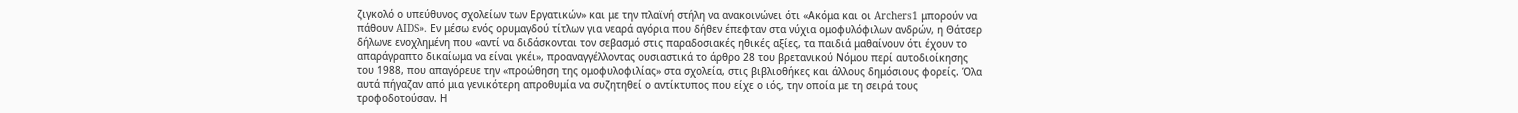ζιγκολό ο υπεύθυνος σχολείων των Εργατικών» και με την πλαϊνή στήλη να ανακοινώνει ότι «Ακόμα και οι Archers1 μπορούν να πάθουν AIDS». Εν μέσω ενός ορυμαγδού τίτλων για νεαρά αγόρια που δήθεν έπεφταν στα νύχια ομοφυλόφιλων ανδρών, η Θάτσερ δήλωνε ενοχλημένη που «αντί να διδάσκονται τον σεβασμό στις παραδοσιακές ηθικές αξίες, τα παιδιά μαθαίνουν ότι έχουν το απαράγραπτο δικαίωμα να είναι γκέι», προαναγγέλλοντας ουσιαστικά το άρθρο 28 του βρετανικού Νόμου περί αυτοδιοίκησης του 1988, που απαγόρευε την «προώθηση της ομοφυλοφιλίας» στα σχολεία, στις βιβλιοθήκες και άλλους δημόσιους φορείς. Όλα αυτά πήγαζαν από μια γενικότερη απροθυμία να συζητηθεί ο αντίκτυπος που είχε ο ιός, την οποία με τη σειρά τους τροφοδοτούσαν. Η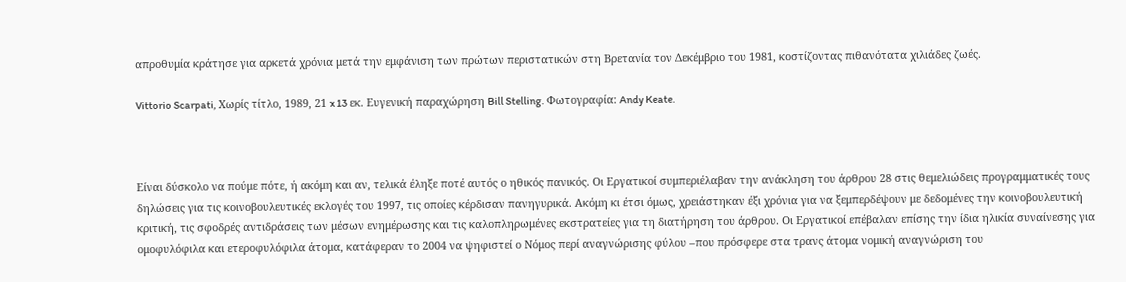απροθυμία κράτησε για αρκετά χρόνια μετά την εμφάνιση των πρώτων περιστατικών στη Βρετανία τον Δεκέμβριο του 1981, κοστίζοντας πιθανότατα χιλιάδες ζωές.

Vittorio Scarpati, Χωρίς τίτλο, 1989, 21 x 13 εκ. Ευγενική παραχώρηση Bill Stelling. Φωτογραφία: Andy Keate.



Είναι δύσκολο να πούμε πότε, ή ακόμη και αν, τελικά έληξε ποτέ αυτός ο ηθικός πανικός. Οι Εργατικοί συμπεριέλαβαν την ανάκληση του άρθρου 28 στις θεμελιώδεις προγραμματικές τους δηλώσεις για τις κοινοβουλευτικές εκλογές του 1997, τις οποίες κέρδισαν πανηγυρικά. Ακόμη κι έτσι όμως, χρειάστηκαν έξι χρόνια για να ξεμπερδέψουν με δεδομένες την κοινοβουλευτική κριτική, τις σφοδρές αντιδράσεις των μέσων ενημέρωσης και τις καλοπληρωμένες εκστρατείες για τη διατήρηση του άρθρου. Οι Εργατικοί επέβαλαν επίσης την ίδια ηλικία συναίνεσης για ομοφυλόφιλα και ετεροφυλόφιλα άτομα, κατάφεραν το 2004 να ψηφιστεί ο Νόμος περί αναγνώρισης φύλου –που πρόσφερε στα τρανς άτομα νομική αναγνώριση του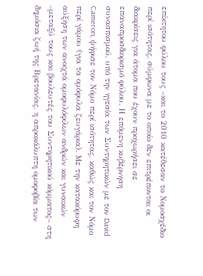επίκτητου φύλου τους –και το 2010 κατέθεσαν το Νομοσχέδιο περί ισότητας, σύμφωνα με το οποίο δεν επιτρέπονται οι διακρίσεις για άτομα που έχουν προχωρήσει σε επαναπροσδιορισμό φύλου. Η επόμενη κυβέρνηση συνασπισμού, υπό την ηγεσία των Συντηρητικών με τον David Cameron, ψήφισε τον Νόμο περί ισότητας, καθώς και τον Νόμο περί γάμου (για τα ομόφυλα ζευγάρια). Με την κατακόρυφη αύξηση των ανοιχτά ομοφυλόφιλων ανδρών και γυναικών –μεταξύ τους και βουλευτές του Συντηρητικού κόμματος– στη δημόσια ζωή της Βρετανίας, η απροκάλυπτη ομοφοβία των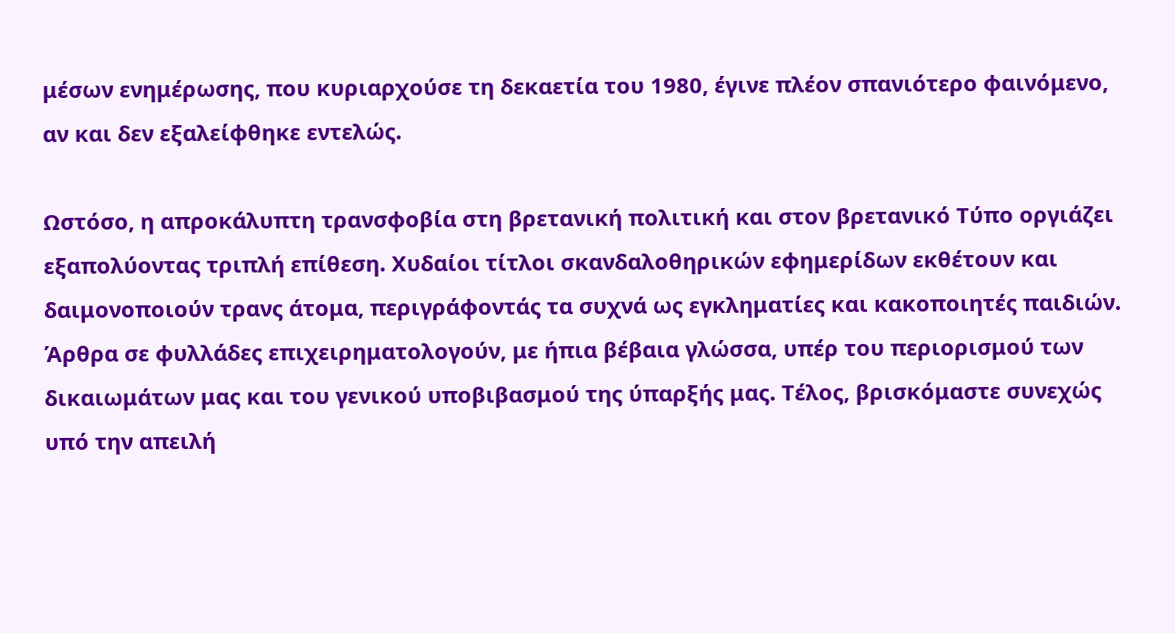μέσων ενημέρωσης, που κυριαρχούσε τη δεκαετία του 1980, έγινε πλέον σπανιότερο φαινόμενο, αν και δεν εξαλείφθηκε εντελώς.

Ωστόσο, η απροκάλυπτη τρανσφοβία στη βρετανική πολιτική και στον βρετανικό Τύπο οργιάζει εξαπολύοντας τριπλή επίθεση. Χυδαίοι τίτλοι σκανδαλοθηρικών εφημερίδων εκθέτουν και δαιμονοποιούν τρανς άτομα, περιγράφοντάς τα συχνά ως εγκληματίες και κακοποιητές παιδιών. Άρθρα σε φυλλάδες επιχειρηματολογούν, με ήπια βέβαια γλώσσα, υπέρ του περιορισμού των δικαιωμάτων μας και του γενικού υποβιβασμού της ύπαρξής μας. Τέλος, βρισκόμαστε συνεχώς υπό την απειλή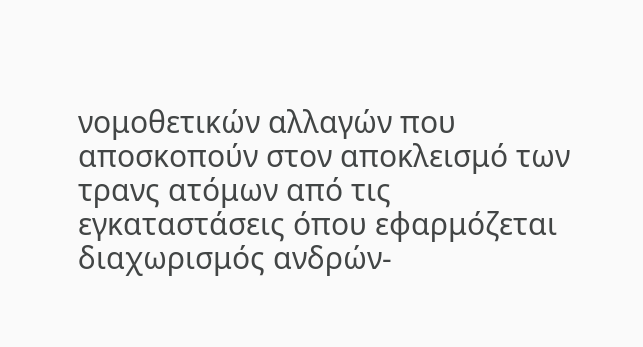νομοθετικών αλλαγών που αποσκοπούν στον αποκλεισμό των τρανς ατόμων από τις εγκαταστάσεις όπου εφαρμόζεται διαχωρισμός ανδρών-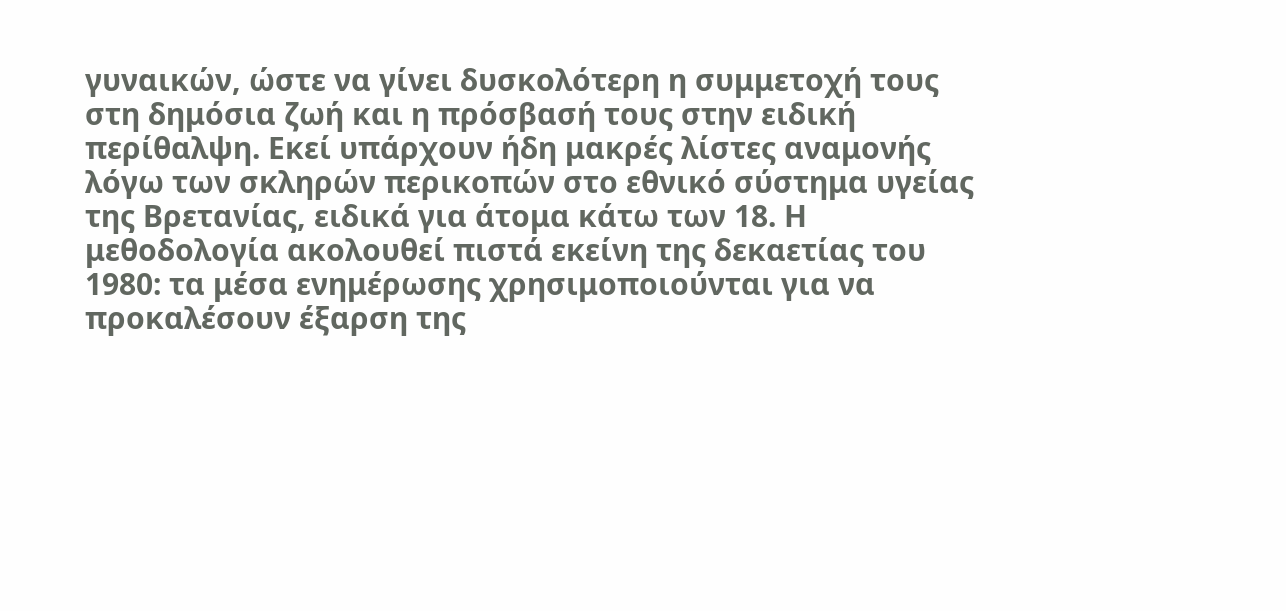γυναικών, ώστε να γίνει δυσκολότερη η συμμετοχή τους στη δημόσια ζωή και η πρόσβασή τους στην ειδική περίθαλψη. Εκεί υπάρχουν ήδη μακρές λίστες αναμονής λόγω των σκληρών περικοπών στο εθνικό σύστημα υγείας της Βρετανίας, ειδικά για άτομα κάτω των 18. Η μεθοδολογία ακολουθεί πιστά εκείνη της δεκαετίας του 1980: τα μέσα ενημέρωσης χρησιμοποιούνται για να προκαλέσουν έξαρση της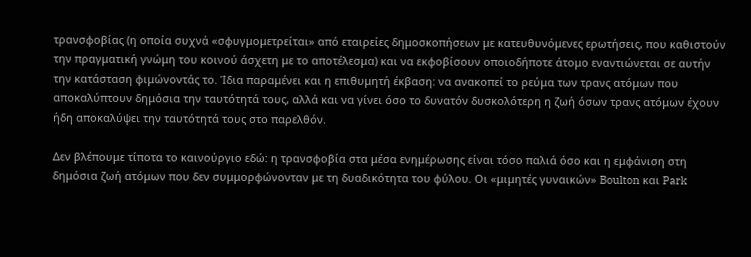τρανσφοβίας (η οποία συχνά «σφυγμομετρείται» από εταιρείες δημοσκοπήσεων με κατευθυνόμενες ερωτήσεις, που καθιστούν την πραγματική γνώμη του κοινού άσχετη με το αποτέλεσμα) και να εκφοβίσουν οποιοδήποτε άτομο εναντιώνεται σε αυτήν την κατάσταση φιμώνοντάς το. Ίδια παραμένει και η επιθυμητή έκβαση: να ανακοπεί το ρεύμα των τρανς ατόμων που αποκαλύπτουν δημόσια την ταυτότητά τους, αλλά και να γίνει όσο το δυνατόν δυσκολότερη η ζωή όσων τρανς ατόμων έχουν ήδη αποκαλύψει την ταυτότητά τους στο παρελθόν.

Δεν βλέπουμε τίποτα το καινούργιο εδώ: η τρανσφοβία στα μέσα ενημέρωσης είναι τόσο παλιά όσο και η εμφάνιση στη δημόσια ζωή ατόμων που δεν συμμορφώνονταν με τη δυαδικότητα του φύλου. Οι «μιμητές γυναικών» Boulton και Park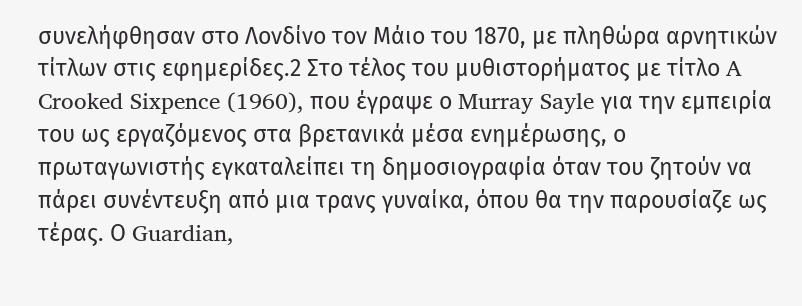συνελήφθησαν στο Λονδίνο τον Μάιο του 1870, με πληθώρα αρνητικών τίτλων στις εφημερίδες.2 Στο τέλος του μυθιστορήματος με τίτλο A Crooked Sixpence (1960), που έγραψε ο Murray Sayle για την εμπειρία του ως εργαζόμενος στα βρετανικά μέσα ενημέρωσης, ο πρωταγωνιστής εγκαταλείπει τη δημοσιογραφία όταν του ζητούν να πάρει συνέντευξη από μια τρανς γυναίκα, όπου θα την παρουσίαζε ως τέρας. Ο Guardian,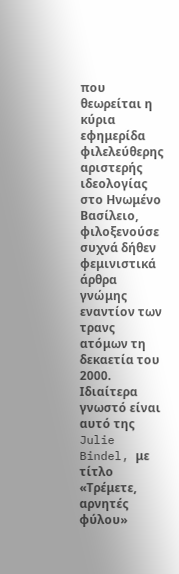που θεωρείται η κύρια εφημερίδα φιλελεύθερης αριστερής ιδεολογίας στο Ηνωμένο Βασίλειο, φιλοξενούσε συχνά δήθεν φεμινιστικά άρθρα γνώμης εναντίον των τρανς ατόμων τη δεκαετία του 2000. Ιδιαίτερα γνωστό είναι αυτό της Julie Bindel, με τίτλο «Τρέμετε, αρνητές φύλου»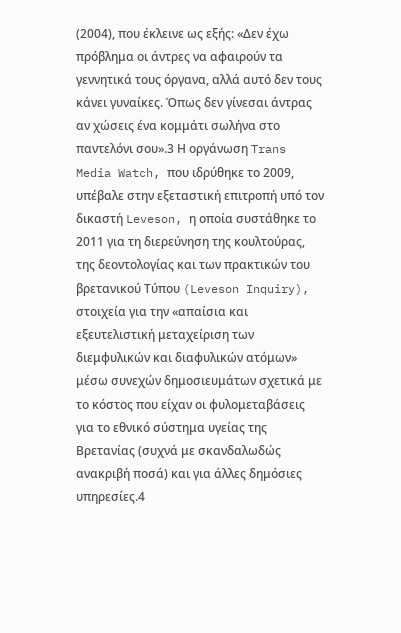(2004), που έκλεινε ως εξής: «Δεν έχω πρόβλημα οι άντρες να αφαιρούν τα γεννητικά τους όργανα, αλλά αυτό δεν τους κάνει γυναίκες. Όπως δεν γίνεσαι άντρας αν χώσεις ένα κομμάτι σωλήνα στο παντελόνι σου».3 Η οργάνωση Trans Media Watch, που ιδρύθηκε το 2009, υπέβαλε στην εξεταστική επιτροπή υπό τον δικαστή Leveson, η οποία συστάθηκε το 2011 για τη διερεύνηση της κουλτούρας, της δεοντολογίας και των πρακτικών του βρετανικού Τύπου (Leveson Inquiry), στοιχεία για την «απαίσια και εξευτελιστική μεταχείριση των διεμφυλικών και διαφυλικών ατόμων» μέσω συνεχών δημοσιευμάτων σχετικά με το κόστος που είχαν οι φυλομεταβάσεις για το εθνικό σύστημα υγείας της Βρετανίας (συχνά με σκανδαλωδώς ανακριβή ποσά) και για άλλες δημόσιες υπηρεσίες.4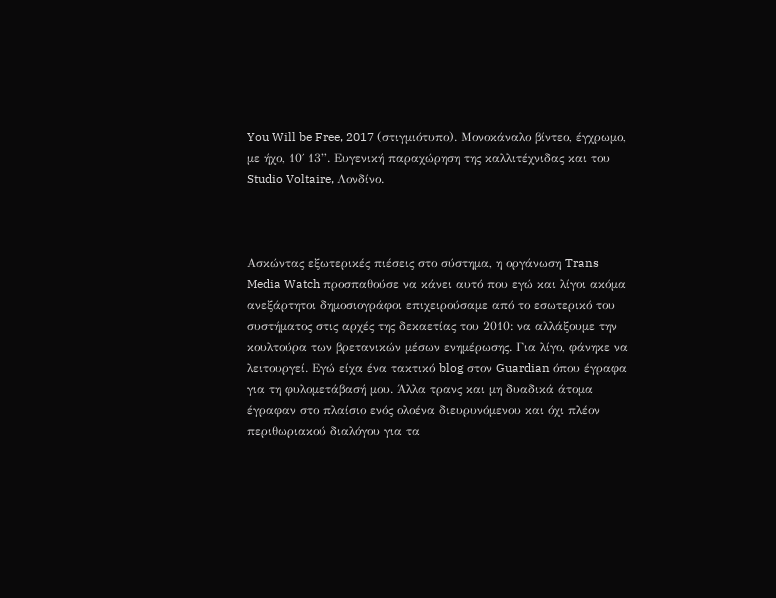You Will be Free, 2017 (στιγμιότυπο). Μονοκάναλο βίντεο, έγχρωμο, με ήχο, 10΄ 13”. Ευγενική παραχώρηση της καλλιτέχνιδας και του Studio Voltaire, Λονδίνο.



Ασκώντας εξωτερικές πιέσεις στο σύστημα, η οργάνωση Trans Media Watch προσπαθούσε να κάνει αυτό που εγώ και λίγοι ακόμα ανεξάρτητοι δημοσιογράφοι επιχειρούσαμε από το εσωτερικό του συστήματος στις αρχές της δεκαετίας του 2010: να αλλάξουμε την κουλτούρα των βρετανικών μέσων ενημέρωσης. Για λίγο, φάνηκε να λειτουργεί. Εγώ είχα ένα τακτικό blog στον Guardian όπου έγραφα για τη φυλομετάβασή μου. Άλλα τρανς και μη δυαδικά άτομα έγραφαν στο πλαίσιο ενός ολοένα διευρυνόμενου και όχι πλέον περιθωριακού διαλόγου για τα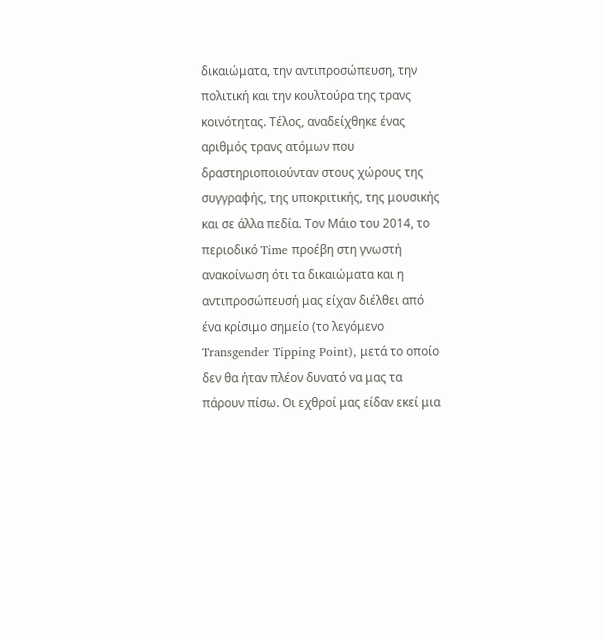δικαιώματα, την αντιπροσώπευση, την πολιτική και την κουλτούρα της τρανς κοινότητας. Τέλος, αναδείχθηκε ένας αριθμός τρανς ατόμων που δραστηριοποιούνταν στους χώρους της συγγραφής, της υποκριτικής, της μουσικής και σε άλλα πεδία. Τον Μάιο του 2014, το περιοδικό Time προέβη στη γνωστή ανακοίνωση ότι τα δικαιώματα και η αντιπροσώπευσή μας είχαν διέλθει από ένα κρίσιμο σημείο (το λεγόμενο Transgender Tipping Point), μετά το οποίο δεν θα ήταν πλέον δυνατό να μας τα πάρουν πίσω. Οι εχθροί μας είδαν εκεί μια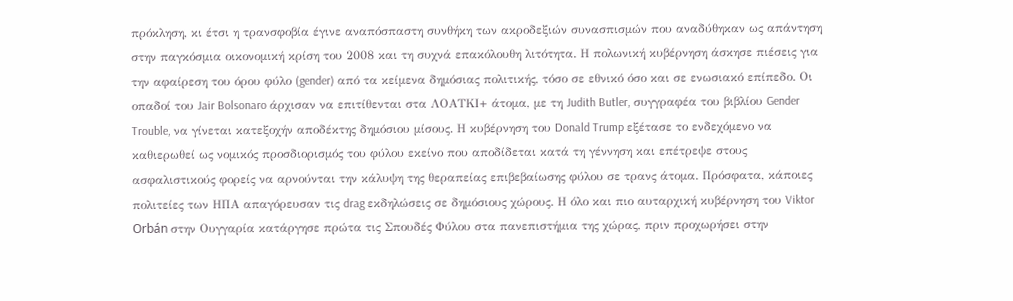πρόκληση, κι έτσι η τρανσφοβία έγινε αναπόσπαστη συνθήκη των ακροδεξιών συνασπισμών που αναδύθηκαν ως απάντηση στην παγκόσμια οικονομική κρίση του 2008 και τη συχνά επακόλουθη λιτότητα. Η πολωνική κυβέρνηση άσκησε πιέσεις για την αφαίρεση του όρου φύλο (gender) από τα κείμενα δημόσιας πολιτικής, τόσο σε εθνικό όσο και σε ενωσιακό επίπεδο. Οι οπαδοί του Jair Bolsonaro άρχισαν να επιτίθενται στα ΛΟΑΤΚΙ+ άτομα, με τη Judith Butler, συγγραφέα του βιβλίου Gender Trouble, να γίνεται κατεξοχήν αποδέκτης δημόσιου μίσους. Η κυβέρνηση του Donald Trump εξέτασε το ενδεχόμενο να καθιερωθεί ως νομικός προσδιορισμός του φύλου εκείνο που αποδίδεται κατά τη γέννηση και επέτρεψε στους ασφαλιστικούς φορείς να αρνούνται την κάλυψη της θεραπείας επιβεβαίωσης φύλου σε τρανς άτομα. Πρόσφατα, κάποιες πολιτείες των ΗΠΑ απαγόρευσαν τις drag εκδηλώσεις σε δημόσιους χώρους. Η όλο και πιο αυταρχική κυβέρνηση του Viktor Orbán στην Ουγγαρία κατάργησε πρώτα τις Σπουδές Φύλου στα πανεπιστήμια της χώρας, πριν προχωρήσει στην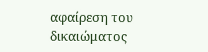αφαίρεση του δικαιώματος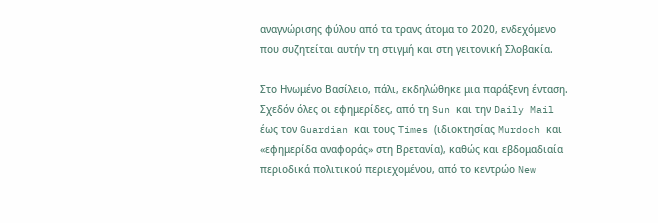αναγνώρισης φύλου από τα τρανς άτομα το 2020, ενδεχόμενο που συζητείται αυτήν τη στιγμή και στη γειτονική Σλοβακία.

Στο Ηνωμένο Βασίλειο, πάλι, εκδηλώθηκε μια παράξενη ένταση. Σχεδόν όλες οι εφημερίδες, από τη Sun και την Daily Mail έως τον Guardian και τους Times (ιδιοκτησίας Murdoch και «εφημερίδα αναφοράς» στη Βρετανία), καθώς και εβδομαδιαία περιοδικά πολιτικού περιεχομένου, από το κεντρώο New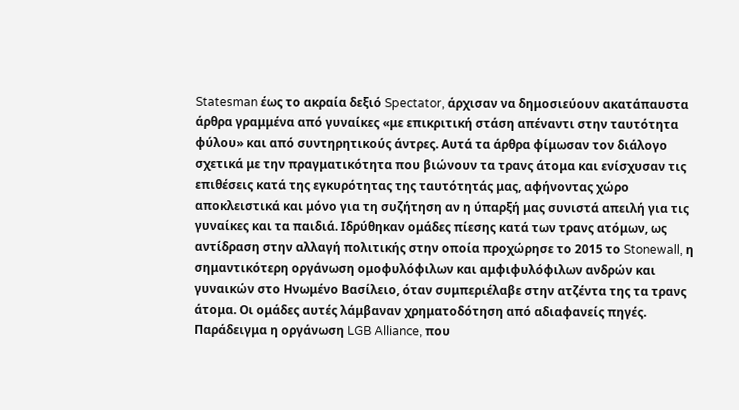Statesman έως το ακραία δεξιό Spectator, άρχισαν να δημοσιεύουν ακατάπαυστα άρθρα γραμμένα από γυναίκες «με επικριτική στάση απέναντι στην ταυτότητα φύλου» και από συντηρητικούς άντρες. Αυτά τα άρθρα φίμωσαν τον διάλογο σχετικά με την πραγματικότητα που βιώνουν τα τρανς άτομα και ενίσχυσαν τις επιθέσεις κατά της εγκυρότητας της ταυτότητάς μας, αφήνοντας χώρο αποκλειστικά και μόνο για τη συζήτηση αν η ύπαρξή μας συνιστά απειλή για τις γυναίκες και τα παιδιά. Ιδρύθηκαν ομάδες πίεσης κατά των τρανς ατόμων, ως αντίδραση στην αλλαγή πολιτικής στην οποία προχώρησε το 2015 το Stonewall, η σημαντικότερη οργάνωση ομοφυλόφιλων και αμφιφυλόφιλων ανδρών και γυναικών στο Ηνωμένο Βασίλειο, όταν συμπεριέλαβε στην ατζέντα της τα τρανς άτομα. Οι ομάδες αυτές λάμβαναν χρηματοδότηση από αδιαφανείς πηγές. Παράδειγμα η οργάνωση LGB Alliance, που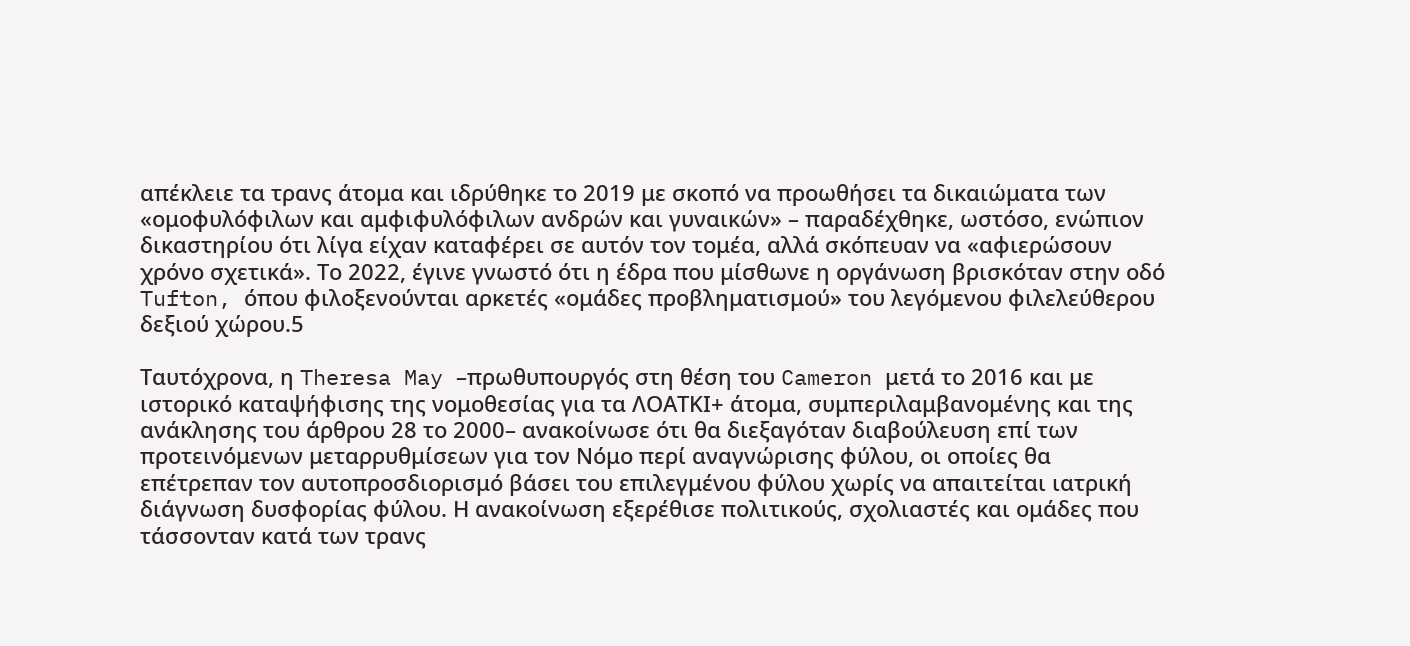απέκλειε τα τρανς άτομα και ιδρύθηκε το 2019 με σκοπό να προωθήσει τα δικαιώματα των «ομοφυλόφιλων και αμφιφυλόφιλων ανδρών και γυναικών» – παραδέχθηκε, ωστόσο, ενώπιον δικαστηρίου ότι λίγα είχαν καταφέρει σε αυτόν τον τομέα, αλλά σκόπευαν να «αφιερώσουν χρόνο σχετικά». Το 2022, έγινε γνωστό ότι η έδρα που μίσθωνε η οργάνωση βρισκόταν στην οδό Tufton, όπου φιλοξενούνται αρκετές «ομάδες προβληματισμού» του λεγόμενου φιλελεύθερου δεξιού χώρου.5

Ταυτόχρονα, η Theresa May –πρωθυπουργός στη θέση του Cameron μετά το 2016 και με ιστορικό καταψήφισης της νομοθεσίας για τα ΛΟΑΤΚΙ+ άτομα, συμπεριλαμβανομένης και της ανάκλησης του άρθρου 28 το 2000– ανακοίνωσε ότι θα διεξαγόταν διαβούλευση επί των προτεινόμενων μεταρρυθμίσεων για τον Νόμο περί αναγνώρισης φύλου, οι οποίες θα επέτρεπαν τον αυτοπροσδιορισμό βάσει του επιλεγμένου φύλου χωρίς να απαιτείται ιατρική διάγνωση δυσφορίας φύλου. Η ανακοίνωση εξερέθισε πολιτικούς, σχολιαστές και ομάδες που τάσσονταν κατά των τρανς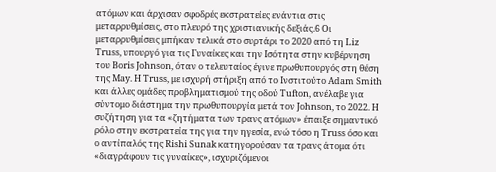ατόμων και άρχισαν σφοδρές εκστρατείες ενάντια στις μεταρρυθμίσεις, στο πλευρό της χριστιανικής δεξιάς.6 Οι μεταρρυθμίσεις μπήκαν τελικά στο συρτάρι το 2020 από τη Liz Truss, υπουργό για τις Γυναίκες και την Ισότητα στην κυβέρνηση του Boris Johnson, όταν ο τελευταίος έγινε πρωθυπουργός στη θέση της May. Η Truss, με ισχυρή στήριξη από το Ινστιτούτο Adam Smith και άλλες ομάδες προβληματισμού της οδού Tufton, ανέλαβε για σύντομο διάστημα την πρωθυπουργία μετά τον Johnson, το 2022. Η συζήτηση για τα «ζητήματα των τρανς ατόμων» έπαιξε σημαντικό ρόλο στην εκστρατεία της για την ηγεσία, ενώ τόσο η Truss όσο και ο αντίπαλός της Rishi Sunak κατηγορούσαν τα τρανς άτομα ότι «διαγράφουν τις γυναίκες», ισχυριζόμενοι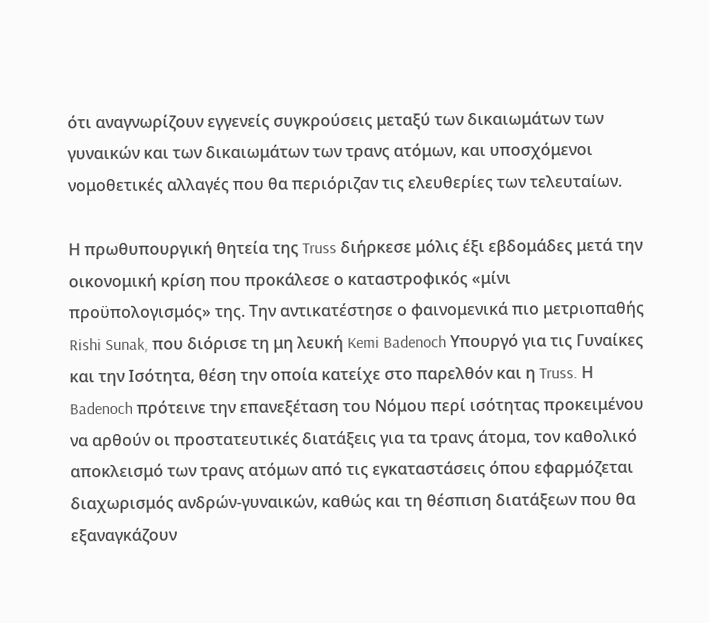ότι αναγνωρίζουν εγγενείς συγκρούσεις μεταξύ των δικαιωμάτων των γυναικών και των δικαιωμάτων των τρανς ατόμων, και υποσχόμενοι νομοθετικές αλλαγές που θα περιόριζαν τις ελευθερίες των τελευταίων.

Η πρωθυπουργική θητεία της Truss διήρκεσε μόλις έξι εβδομάδες μετά την οικονομική κρίση που προκάλεσε ο καταστροφικός «μίνι προϋπολογισμός» της. Την αντικατέστησε ο φαινομενικά πιο μετριοπαθής Rishi Sunak, που διόρισε τη μη λευκή Kemi Badenoch Υπουργό για τις Γυναίκες και την Ισότητα, θέση την οποία κατείχε στο παρελθόν και η Truss. Η Badenoch πρότεινε την επανεξέταση του Νόμου περί ισότητας προκειμένου να αρθούν οι προστατευτικές διατάξεις για τα τρανς άτομα, τον καθολικό αποκλεισμό των τρανς ατόμων από τις εγκαταστάσεις όπου εφαρμόζεται διαχωρισμός ανδρών-γυναικών, καθώς και τη θέσπιση διατάξεων που θα εξαναγκάζουν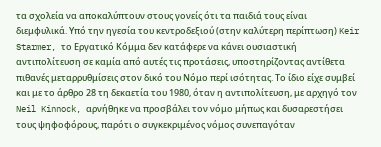τα σχολεία να αποκαλύπτουν στους γονείς ότι τα παιδιά τους είναι διεμφυλικά. Υπό την ηγεσία του κεντροδεξιού (στην καλύτερη περίπτωση) Keir Starmer, το Εργατικό Κόμμα δεν κατάφερε να κάνει ουσιαστική αντιπολίτευση σε καμία από αυτές τις προτάσεις, υποστηρίζοντας αντίθετα πιθανές μεταρρυθμίσεις στον δικό του Νόμο περί ισότητας. Το ίδιο είχε συμβεί και με το άρθρο 28 τη δεκαετία του 1980, όταν η αντιπολίτευση, με αρχηγό τον Neil Kinnock, αρνήθηκε να προσβάλει τον νόμο μήπως και δυσαρεστήσει τους ψηφοφόρους, παρότι ο συγκεκριμένος νόμος συνεπαγόταν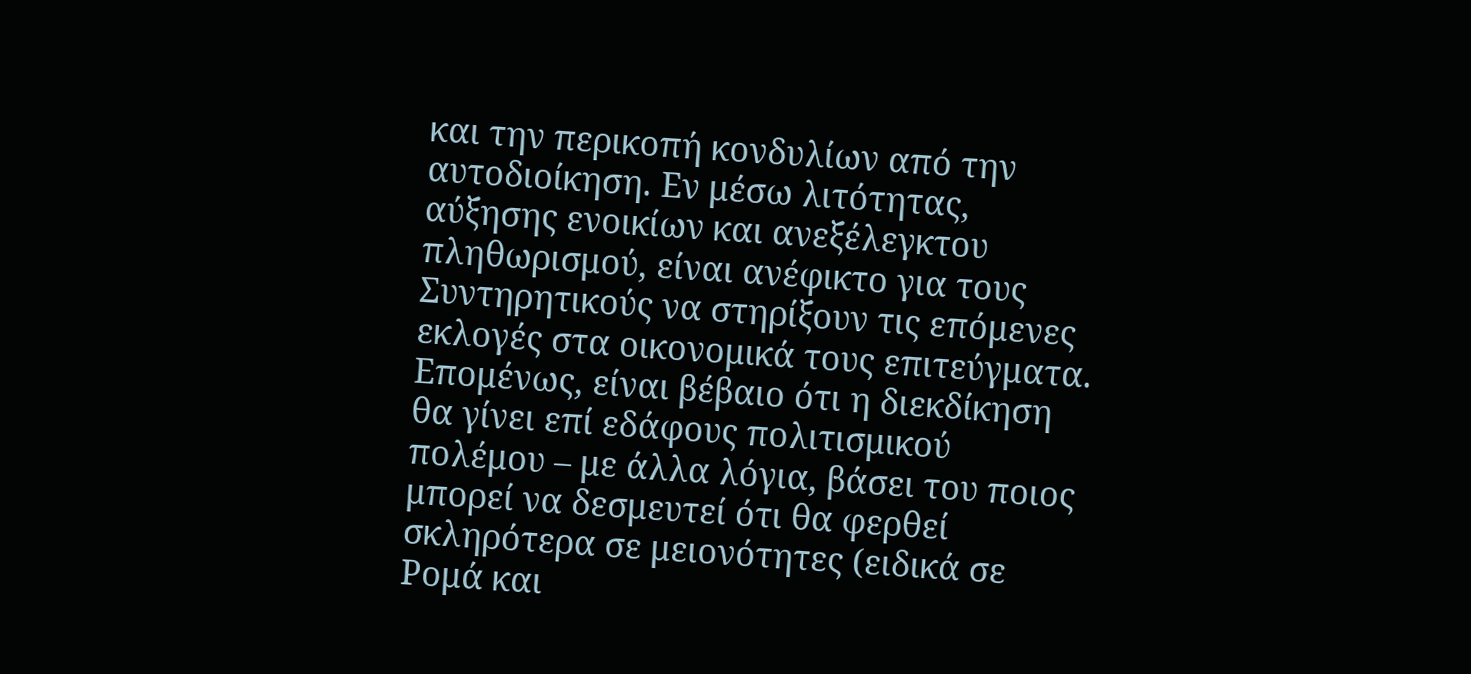και την περικοπή κονδυλίων από την αυτοδιοίκηση. Εν μέσω λιτότητας, αύξησης ενοικίων και ανεξέλεγκτου πληθωρισμού, είναι ανέφικτο για τους Συντηρητικούς να στηρίξουν τις επόμενες εκλογές στα οικονομικά τους επιτεύγματα. Επομένως, είναι βέβαιο ότι η διεκδίκηση θα γίνει επί εδάφους πολιτισμικού πολέμου – με άλλα λόγια, βάσει του ποιος μπορεί να δεσμευτεί ότι θα φερθεί σκληρότερα σε μειονότητες (ειδικά σε Ρομά και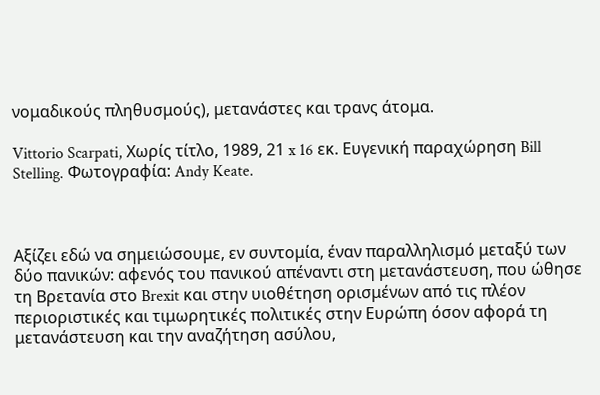νομαδικούς πληθυσμούς), μετανάστες και τρανς άτομα.

Vittorio Scarpati, Χωρίς τίτλο, 1989, 21 x 16 εκ. Ευγενική παραχώρηση Bill Stelling. Φωτογραφία: Andy Keate.



Αξίζει εδώ να σημειώσουμε, εν συντομία, έναν παραλληλισμό μεταξύ των δύο πανικών: αφενός του πανικού απέναντι στη μετανάστευση, που ώθησε τη Βρετανία στο Brexit και στην υιοθέτηση ορισμένων από τις πλέον περιοριστικές και τιμωρητικές πολιτικές στην Ευρώπη όσον αφορά τη μετανάστευση και την αναζήτηση ασύλου,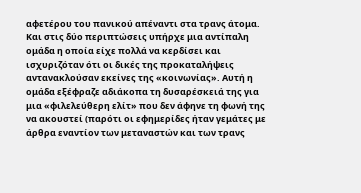αφετέρου του πανικού απέναντι στα τρανς άτομα. Και στις δύο περιπτώσεις υπήρχε μια αντίπαλη ομάδα η οποία είχε πολλά να κερδίσει και ισχυριζόταν ότι οι δικές της προκαταλήψεις αντανακλούσαν εκείνες της «κοινωνίας». Αυτή η ομάδα εξέφραζε αδιάκοπα τη δυσαρέσκειά της για μια «φιλελεύθερη ελίτ» που δεν άφηνε τη φωνή της να ακουστεί (παρότι οι εφημερίδες ήταν γεμάτες με άρθρα εναντίον των μεταναστών και των τρανς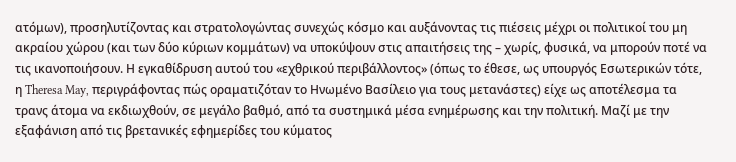ατόμων), προσηλυτίζοντας και στρατολογώντας συνεχώς κόσμο και αυξάνοντας τις πιέσεις μέχρι οι πολιτικοί του μη ακραίου χώρου (και των δύο κύριων κομμάτων) να υποκύψουν στις απαιτήσεις της – χωρίς, φυσικά, να μπορούν ποτέ να τις ικανοποιήσουν. Η εγκαθίδρυση αυτού του «εχθρικού περιβάλλοντος» (όπως το έθεσε, ως υπουργός Εσωτερικών τότε, η Theresa May, περιγράφοντας πώς οραματιζόταν το Ηνωμένο Βασίλειο για τους μετανάστες) είχε ως αποτέλεσμα τα τρανς άτομα να εκδιωχθούν, σε μεγάλο βαθμό, από τα συστημικά μέσα ενημέρωσης και την πολιτική. Μαζί με την εξαφάνιση από τις βρετανικές εφημερίδες του κύματος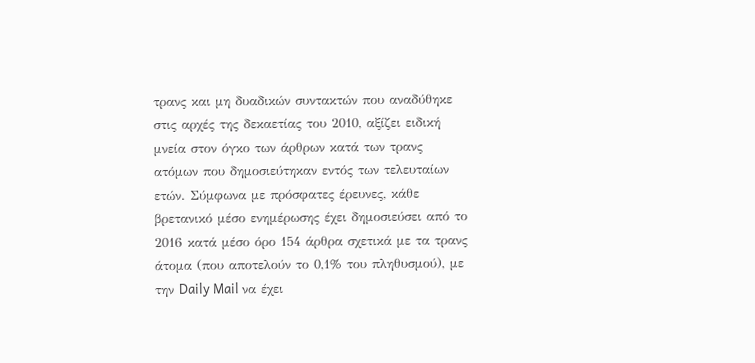τρανς και μη δυαδικών συντακτών που αναδύθηκε στις αρχές της δεκαετίας του 2010, αξίζει ειδική μνεία στον όγκο των άρθρων κατά των τρανς ατόμων που δημοσιεύτηκαν εντός των τελευταίων ετών. Σύμφωνα με πρόσφατες έρευνες, κάθε βρετανικό μέσο ενημέρωσης έχει δημοσιεύσει από το 2016 κατά μέσο όρο 154 άρθρα σχετικά με τα τρανς άτομα (που αποτελούν το 0,1% του πληθυσμού), με την Daily Mail να έχει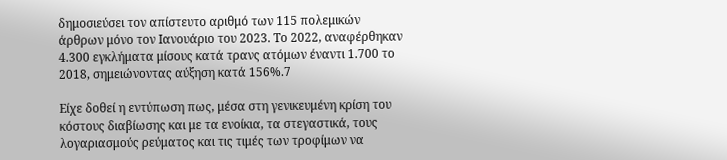δημοσιεύσει τον απίστευτο αριθμό των 115 πολεμικών άρθρων μόνο τον Ιανουάριο του 2023. Το 2022, αναφέρθηκαν 4.300 εγκλήματα μίσους κατά τρανς ατόμων έναντι 1.700 το 2018, σημειώνοντας αύξηση κατά 156%.7

Είχε δοθεί η εντύπωση πως, μέσα στη γενικευμένη κρίση του κόστους διαβίωσης και με τα ενοίκια, τα στεγαστικά, τους λογαριασμούς ρεύματος και τις τιμές των τροφίμων να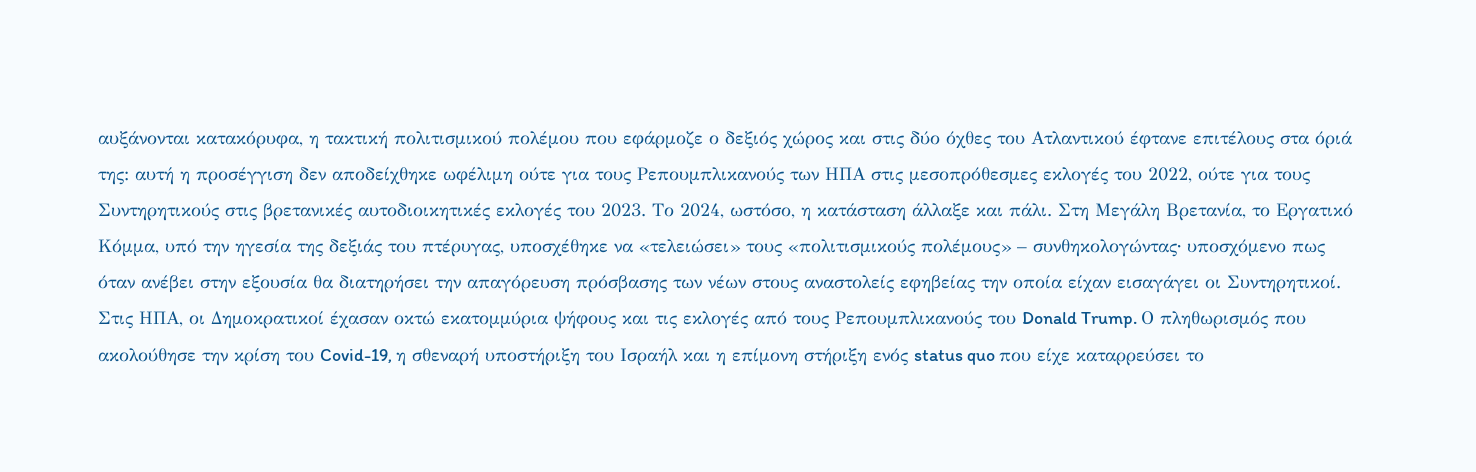αυξάνονται κατακόρυφα, η τακτική πολιτισμικού πολέμου που εφάρμοζε ο δεξιός χώρος και στις δύο όχθες του Ατλαντικού έφτανε επιτέλους στα όριά της: αυτή η προσέγγιση δεν αποδείχθηκε ωφέλιμη ούτε για τους Ρεπουμπλικανούς των ΗΠΑ στις μεσοπρόθεσμες εκλογές του 2022, ούτε για τους Συντηρητικούς στις βρετανικές αυτοδιοικητικές εκλογές του 2023. Το 2024, ωστόσο, η κατάσταση άλλαξε και πάλι. Στη Μεγάλη Βρετανία, το Εργατικό Κόμμα, υπό την ηγεσία της δεξιάς του πτέρυγας, υποσχέθηκε να «τελειώσει» τους «πολιτισμικούς πολέμους» – συνθηκολογώντας∙ υποσχόμενο πως όταν ανέβει στην εξουσία θα διατηρήσει την απαγόρευση πρόσβασης των νέων στους αναστολείς εφηβείας την οποία είχαν εισαγάγει οι Συντηρητικοί. Στις ΗΠΑ, οι Δημοκρατικοί έχασαν οκτώ εκατομμύρια ψήφους και τις εκλογές από τους Ρεπουμπλικανούς του Donald Trump. Ο πληθωρισμός που ακολούθησε την κρίση του Covid-19, η σθεναρή υποστήριξη του Ισραήλ και η επίμονη στήριξη ενός status quo που είχε καταρρεύσει το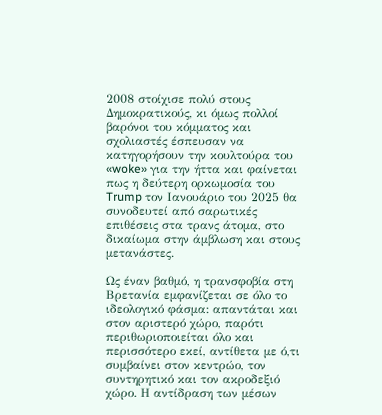2008 στοίχισε πολύ στους Δημοκρατικούς, κι όμως πολλοί βαρόνοι του κόμματος και σχολιαστές έσπευσαν να κατηγορήσουν την κουλτούρα του «woke» για την ήττα και φαίνεται πως η δεύτερη ορκωμοσία του Trump τον Ιανουάριο του 2025 θα συνοδευτεί από σαρωτικές επιθέσεις στα τρανς άτομα, στο δικαίωμα στην άμβλωση και στους μετανάστες.

Ως έναν βαθμό, η τρανσφοβία στη Βρετανία εμφανίζεται σε όλο το ιδεολογικό φάσμα: απαντάται και στον αριστερό χώρο, παρότι περιθωριοποιείται όλο και περισσότερο εκεί, αντίθετα με ό,τι συμβαίνει στον κεντρώο, τον συντηρητικό και τον ακροδεξιό χώρο. Η αντίδραση των μέσων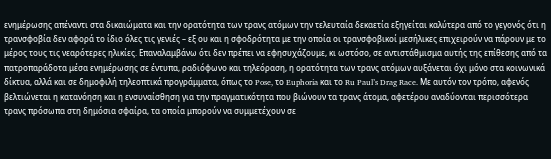ενημέρωσης απέναντι στα δικαιώματα και την ορατότητα των τρανς ατόμων την τελευταία δεκαετία εξηγείται καλύτερα από το γεγονός ότι η τρανσφοβία δεν αφορά το ίδιο όλες τις γενιές – εξ ου και η σφοδρότητα με την οποία οι τρανσφοβικοί μεσήλικες επιχειρούν να πάρουν με το μέρος τους τις νεαρότερες ηλικίες. Επαναλαμβάνω ότι δεν πρέπει να εφησυχάζουμε, κι ωστόσο, σε αντιστάθμισμα αυτής της επίθεσης από τα πατροπαράδοτα μέσα ενημέρωσης σε έντυπα, ραδιόφωνο και τηλεόραση, η ορατότητα των τρανς ατόμων αυξάνεται όχι μόνο στα κοινωνικά δίκτυα, αλλά και σε δημοφιλή τηλεοπτικά προγράμματα, όπως το Pose, το Euphoria και το Ru Paul’s Drag Race. Με αυτόν τον τρόπο, αφενός βελτιώνεται η κατανόηση και η ενσυναίσθηση για την πραγματικότητα που βιώνουν τα τρανς άτομα, αφετέρου αναδύονται περισσότερα τρανς πρόσωπα στη δημόσια σφαίρα, τα οποία μπορούν να συμμετέχουν σε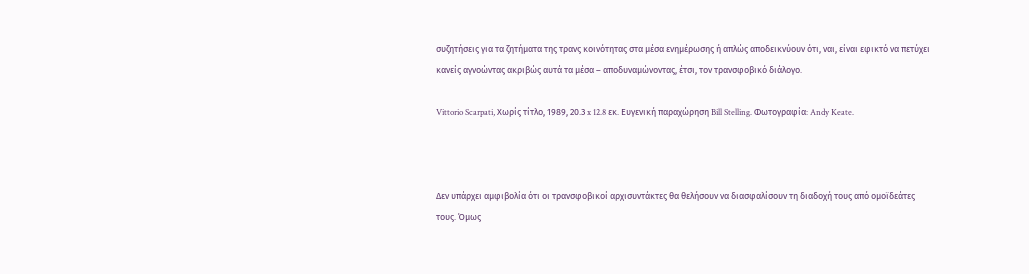συζητήσεις για τα ζητήματα της τρανς κοινότητας στα μέσα ενημέρωσης ή απλώς αποδεικνύουν ότι, ναι, είναι εφικτό να πετύχει κανείς αγνοώντας ακριβώς αυτά τα μέσα – αποδυναμώνοντας, έτσι, τον τρανσφοβικό διάλογο.

Vittorio Scarpati, Χωρίς τίτλο, 1989, 20.3 x 12.8 εκ. Ευγενική παραχώρηση Bill Stelling. Φωτογραφία: Andy Keate.



Δεν υπάρχει αμφιβολία ότι οι τρανσφοβικοί αρχισυντάκτες θα θελήσουν να διασφαλίσουν τη διαδοχή τους από ομοϊδεάτες τους. Όμως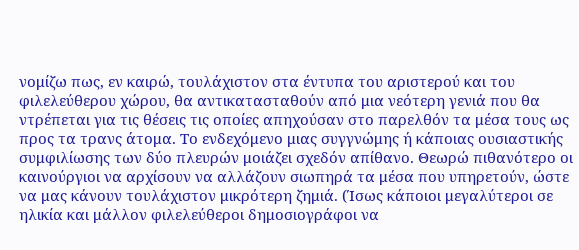νομίζω πως, εν καιρώ, τουλάχιστον στα έντυπα του αριστερού και του φιλελεύθερου χώρου, θα αντικατασταθούν από μια νεότερη γενιά που θα ντρέπεται για τις θέσεις τις οποίες απηχούσαν στο παρελθόν τα μέσα τους ως προς τα τρανς άτομα. Το ενδεχόμενο μιας συγγνώμης ή κάποιας ουσιαστικής συμφιλίωσης των δύο πλευρών μοιάζει σχεδόν απίθανο. Θεωρώ πιθανότερο οι καινούργιοι να αρχίσουν να αλλάζουν σιωπηρά τα μέσα που υπηρετούν, ώστε να μας κάνουν τουλάχιστον μικρότερη ζημιά. (Ίσως κάποιοι μεγαλύτεροι σε ηλικία και μάλλον φιλελεύθεροι δημοσιογράφοι να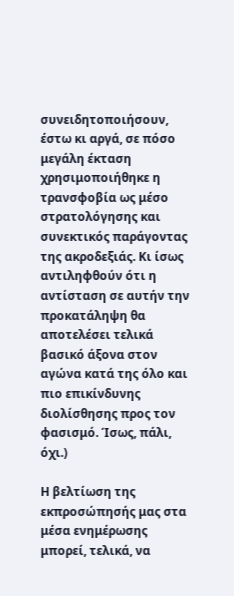συνειδητοποιήσουν, έστω κι αργά, σε πόσο μεγάλη έκταση χρησιμοποιήθηκε η τρανσφοβία ως μέσο στρατολόγησης και συνεκτικός παράγοντας της ακροδεξιάς. Κι ίσως αντιληφθούν ότι η αντίσταση σε αυτήν την προκατάληψη θα αποτελέσει τελικά βασικό άξονα στον αγώνα κατά της όλο και πιο επικίνδυνης διολίσθησης προς τον φασισμό. Ίσως, πάλι, όχι.)

Η βελτίωση της εκπροσώπησής μας στα μέσα ενημέρωσης μπορεί, τελικά, να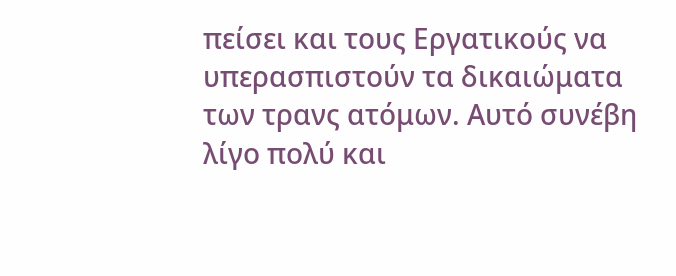πείσει και τους Εργατικούς να υπερασπιστούν τα δικαιώματα των τρανς ατόμων. Αυτό συνέβη λίγο πολύ και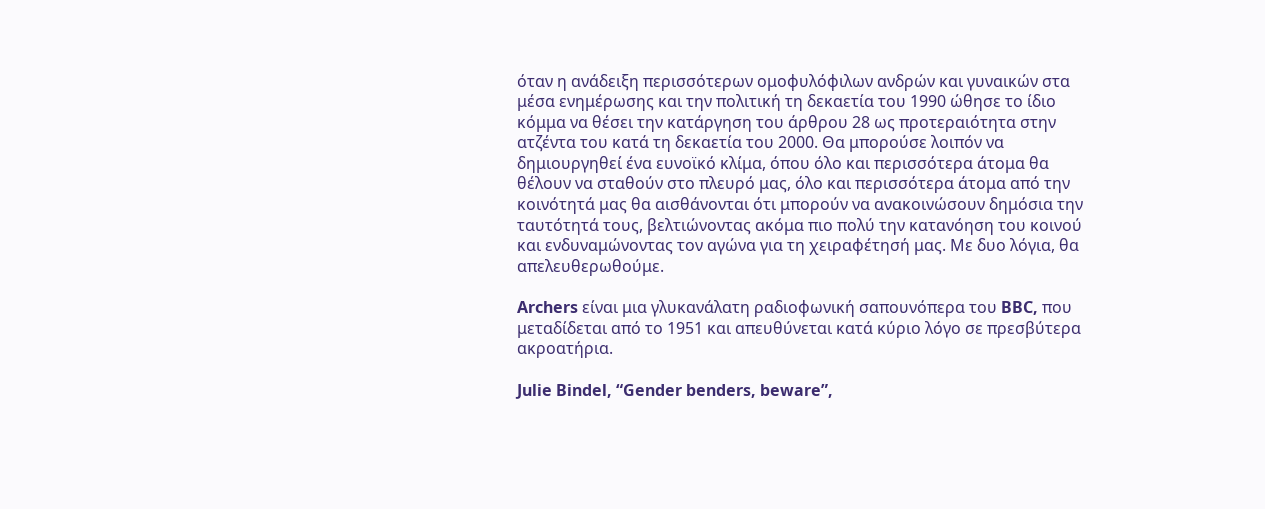όταν η ανάδειξη περισσότερων ομοφυλόφιλων ανδρών και γυναικών στα μέσα ενημέρωσης και την πολιτική τη δεκαετία του 1990 ώθησε το ίδιο κόμμα να θέσει την κατάργηση του άρθρου 28 ως προτεραιότητα στην ατζέντα του κατά τη δεκαετία του 2000. Θα μπορούσε λοιπόν να δημιουργηθεί ένα ευνοϊκό κλίμα, όπου όλο και περισσότερα άτομα θα θέλουν να σταθούν στο πλευρό μας, όλο και περισσότερα άτομα από την κοινότητά μας θα αισθάνονται ότι μπορούν να ανακοινώσουν δημόσια την ταυτότητά τους, βελτιώνοντας ακόμα πιο πολύ την κατανόηση του κοινού και ενδυναμώνοντας τον αγώνα για τη χειραφέτησή μας. Με δυο λόγια, θα απελευθερωθούμε.

Archers είναι μια γλυκανάλατη ραδιοφωνική σαπουνόπερα του BBC, που μεταδίδεται από το 1951 και απευθύνεται κατά κύριο λόγο σε πρεσβύτερα ακροατήρια.

Julie Bindel, “Gender benders, beware”,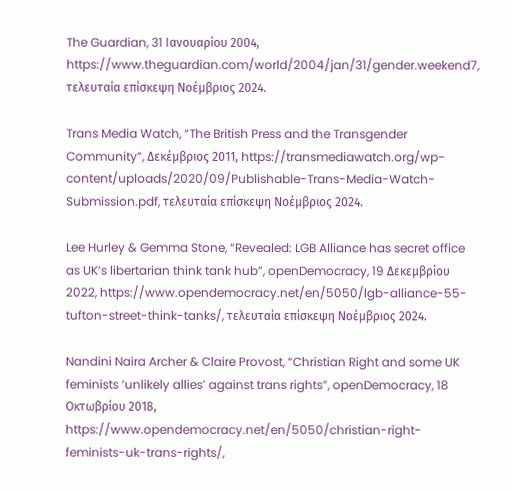The Guardian, 31 Ιανουαρίου 2004, https://www.theguardian.com/world/2004/jan/31/gender.weekend7, τελευταία επίσκεψη Νοέμβριος 2024.

Trans Media Watch, “The British Press and the Transgender Community”, Δεκέμβριος 2011, https://transmediawatch.org/wp-content/uploads/2020/09/Publishable-Trans-Media-Watch-Submission.pdf, τελευταία επίσκεψη Νοέμβριος 2024.

Lee Hurley & Gemma Stone, “Revealed: LGB Alliance has secret office as UK’s libertarian think tank hub”, openDemocracy, 19 Δεκεμβρίου 2022, https://www.opendemocracy.net/en/5050/lgb-alliance-55-tufton-street-think-tanks/, τελευταία επίσκεψη Νοέμβριος 2024.

Nandini Naira Archer & Claire Provost, “Christian Right and some UK feminists ‘unlikely allies’ against trans rights”, openDemocracy, 18 Οκτωβρίου 2018, https://www.opendemocracy.net/en/5050/christian-right-feminists-uk-trans-rights/,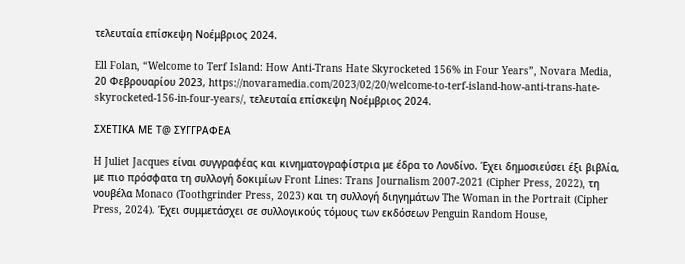τελευταία επίσκεψη Νοέμβριος 2024.

Ell Folan, “Welcome to Terf Island: How Anti-Trans Hate Skyrocketed 156% in Four Years”, Novara Media, 20 Φεβρουαρίου 2023, https://novaramedia.com/2023/02/20/welcome-to-terf-island-how-anti-trans-hate-skyrocketed-156-in-four-years/, τελευταία επίσκεψη Νοέμβριος 2024.

ΣΧΕΤΙΚΑ ΜΕ Τ@ ΣΥΓΓΡΑΦΕΑ

H Juliet Jacques είναι συγγραφέας και κινηματογραφίστρια με έδρα το Λονδίνο. Έχει δημοσιεύσει έξι βιβλία, με πιο πρόσφατα τη συλλογή δοκιμίων Front Lines: Trans Journalism 2007-2021 (Cipher Press, 2022), τη νουβέλα Monaco (Toothgrinder Press, 2023) και τη συλλογή διηγημάτων The Woman in the Portrait (Cipher Press, 2024). Έχει συμμετάσχει σε συλλογικούς τόμους των εκδόσεων Penguin Random House,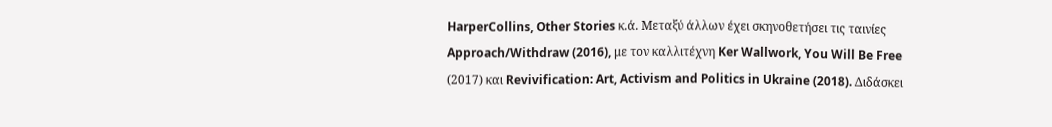HarperCollins, Other Stories κ.ά. Μεταξύ άλλων έχει σκηνοθετήσει τις ταινίες Approach/Withdraw (2016), με τον καλλιτέχνη Ker Wallwork, You Will Be Free (2017) και Revivification: Art, Activism and Politics in Ukraine (2018). Διδάσκει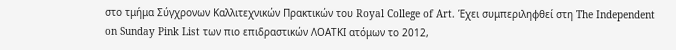στο τμήμα Σύγχρονων Καλλιτεχνικών Πρακτικών του Royal College of Art. Έχει συμπεριληφθεί στη The Independent on Sunday Pink List των πιο επιδραστικών ΛΟΑΤΚΙ ατόμων το 2012,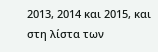2013, 2014 και 2015, και στη λίστα των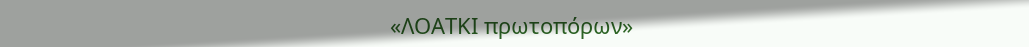«ΛΟΑΤΚΙ πρωτοπόρων»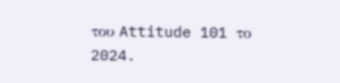του Attitude 101 το 2024.